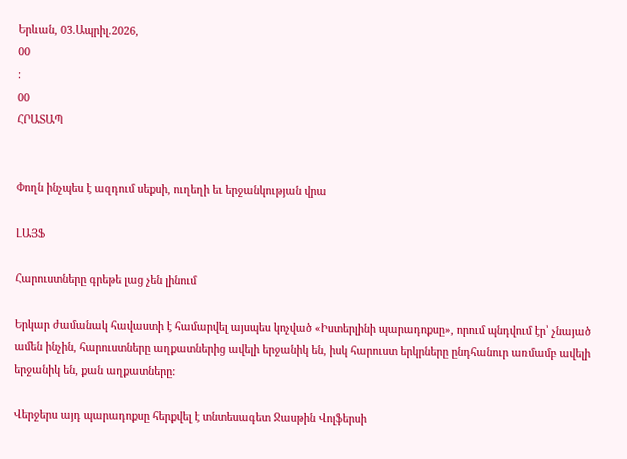Երևան, 03.Ապրիլ.2026,
00
:
00
ՀՐԱՏԱՊ


Փողն ինչպես է ազդում սեքսի, ուղեղի եւ երջանկության վրա

ԼԱՅՖ

Հարուստները գրեթե լաց չեն լինում

Երկար ժամանակ հավաստի է համարվել այսպես կոչված «Իստերլինի պարադոքսը», որում պնդվում էր՝ չնայած ամեն ինչին, հարուստները աղքատներից ավելի երջանիկ են, իսկ հարուստ երկրները ընդհանուր առմամբ ավելի երջանիկ են, քան աղքատները:

Վերջերս այդ պարադոքսը հերքվել է տնտեսագետ Ջասթին Վոլֆերսի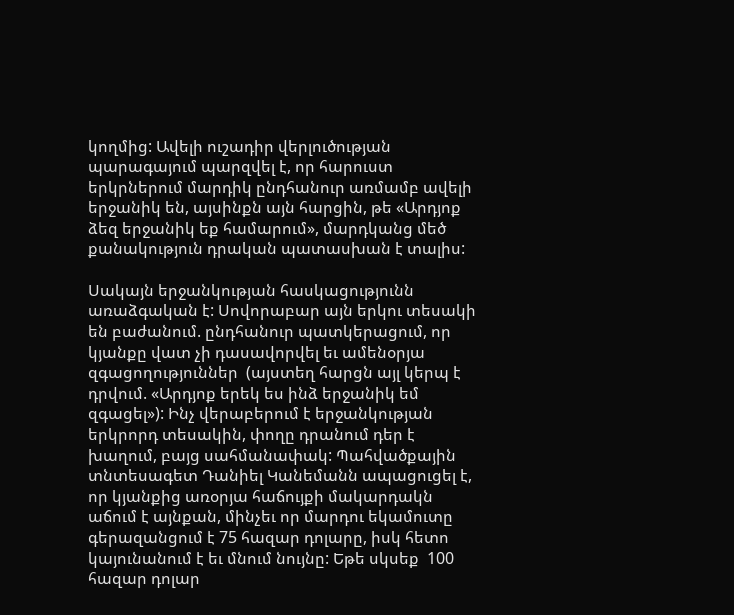կողմից: Ավելի ուշադիր վերլուծության պարագայում պարզվել է, որ հարուստ երկրներում մարդիկ ընդհանուր առմամբ ավելի երջանիկ են, այսինքն այն հարցին, թե «Արդյոք ձեզ երջանիկ եք համարում», մարդկանց մեծ քանակություն դրական պատասխան է տալիս:

Սակայն երջանկության հասկացությունն առաձգական է: Սովորաբար այն երկու տեսակի են բաժանում. ընդհանուր պատկերացում, որ կյանքը վատ չի դասավորվել եւ ամենօրյա զգացողություններ  (այստեղ հարցն այլ կերպ է դրվում. «Արդյոք երեկ ես ինձ երջանիկ եմ զգացել»): Ինչ վերաբերում է երջանկության երկրորդ տեսակին, փողը դրանում դեր է խաղում, բայց սահմանափակ: Պահվածքային տնտեսագետ Դանիել Կանեմանն ապացուցել է, որ կյանքից առօրյա հաճույքի մակարդակն աճում է այնքան, մինչեւ որ մարդու եկամուտը գերազանցում է 75 հազար դոլարը, իսկ հետո կայունանում է եւ մնում նույնը: Եթե սկսեք  100 հազար դոլար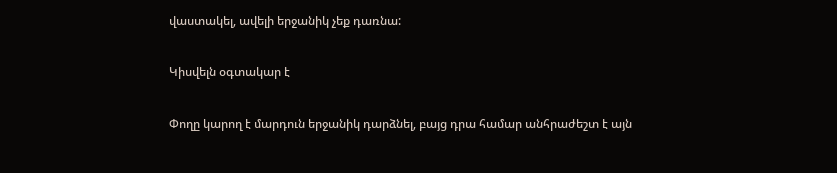վաստակել, ավելի երջանիկ չեք դառնա:

Կիսվելն օգտակար է

Փողը կարող է մարդուն երջանիկ դարձնել, բայց դրա համար անհրաժեշտ է այն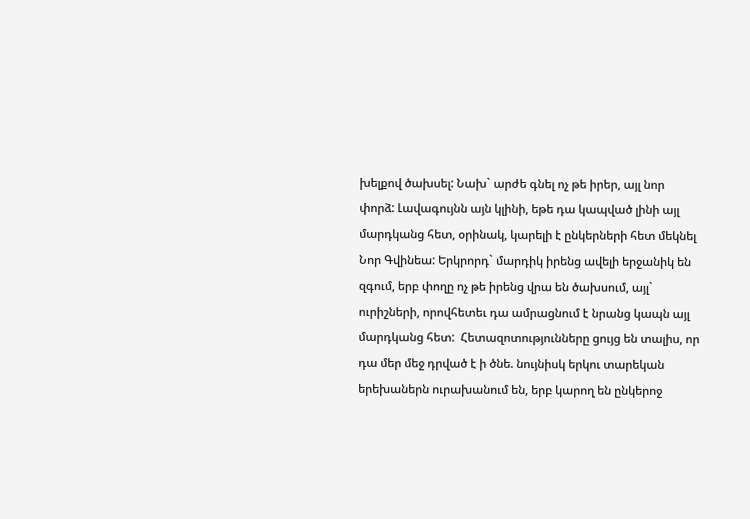խելքով ծախսել: Նախ` արժե գնել ոչ թե իրեր, այլ նոր փորձ: Լավագույնն այն կլինի, եթե դա կապված լինի այլ մարդկանց հետ, օրինակ, կարելի է ընկերների հետ մեկնել Նոր Գվինեա: Երկրորդ` մարդիկ իրենց ավելի երջանիկ են զգում, երբ փողը ոչ թե իրենց վրա են ծախսում, այլ` ուրիշների, որովհետեւ դա ամրացնում է նրանց կապն այլ մարդկանց հետ:  Հետազոտությունները ցույց են տալիս, որ դա մեր մեջ դրված է ի ծնե. նույնիսկ երկու տարեկան երեխաներն ուրախանում են, երբ կարող են ընկերոջ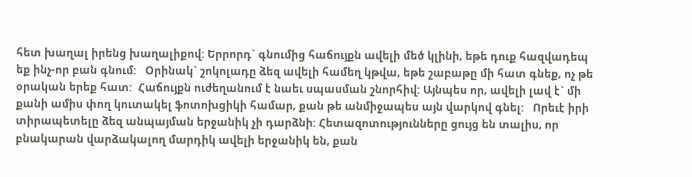հետ խաղալ իրենց խաղալիքով: Երրորդ` գնումից հաճույքն ավելի մեծ կլինի, եթե դուք հազվադեպ եք ինչ-որ բան գնում:   Օրինակ` շոկոլադը ձեզ ավելի համեղ կթվա, եթե շաբաթը մի հատ գնեք, ոչ թե օրական երեք հատ:  Հաճույքն ուժեղանում է նաեւ սպասման շնորհիվ: Այնպես որ, ավելի լավ է` մի քանի ամիս փող կուտակել ֆոտոխցիկի համար, քան թե անմիջապես այն վարկով գնել:   Որեւէ իրի տիրապետելը ձեզ անպայման երջանիկ չի դարձնի: Հետազոտությունները ցույց են տալիս, որ բնակարան վարձակալող մարդիկ ավելի երջանիկ են, քան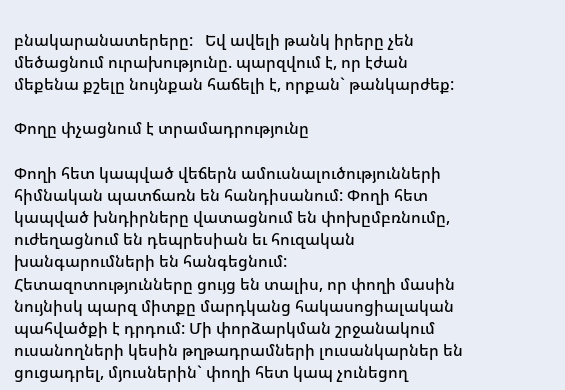բնակարանատերերը:   Եվ ավելի թանկ իրերը չեն մեծացնում ուրախությունը. պարզվում է, որ էժան մեքենա քշելը նույնքան հաճելի է, որքան` թանկարժեք:

Փողը փչացնում է տրամադրությունը

Փողի հետ կապված վեճերն ամուսնալուծությունների հիմնական պատճառն են հանդիսանում: Փողի հետ կապված խնդիրները վատացնում են փոխըմբռնումը, ուժեղացնում են դեպրեսիան եւ հուզական խանգարումների են հանգեցնում:  Հետազոտությունները ցույց են տալիս, որ փողի մասին նույնիսկ պարզ միտքը մարդկանց հակասոցիալական պահվածքի է դրդում: Մի փորձարկման շրջանակում ուսանողների կեսին թղթադրամների լուսանկարներ են ցուցադրել, մյուսներին` փողի հետ կապ չունեցող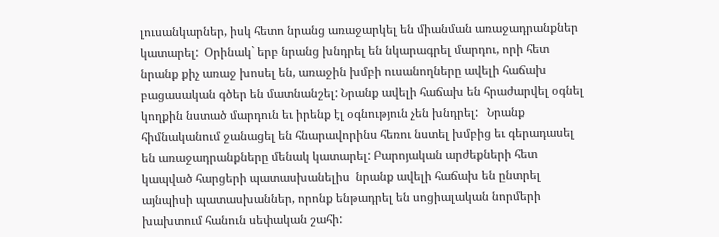լուսանկարներ, իսկ հետո նրանց առաջարկել են միանման առաջադրանքներ կատարել:  Օրինակ` երբ նրանց խնդրել են նկարագրել մարդու, որի հետ նրանք քիչ առաջ խոսել են, առաջին խմբի ուսանողները ավելի հաճախ բացասական գծեր են մատնանշել: Նրանք ավելի հաճախ են հրաժարվել օգնել կողքին նստած մարդուն եւ իրենք էլ օգնություն չեն խնդրել:   Նրանք հիմնականում ջանացել են հնարավորինս հեռու նստել խմբից եւ գերադասել են առաջադրանքները մենակ կատարել: Բարոյական արժեքների հետ կապված հարցերի պատասխանելիս  նրանք ավելի հաճախ են ընտրել այնպիսի պատասխաններ, որոնք ենթադրել են սոցիալական նորմերի խախտում հանուն սեփական շահի: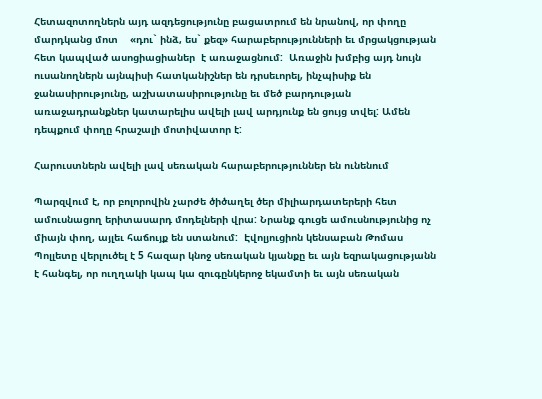Հետազոտողներն այդ ազդեցությունը բացատրում են նրանով, որ փողը մարդկանց մոտ    «դու` ինձ, ես` քեզ» հարաբերությունների եւ մրցակցության հետ կապված ասոցիացիաներ  է առաջացնում:  Առաջին խմբից այդ նույն ուսանողներն այնպիսի հատկանիշներ են դրսեւորել, ինչպիսիք են ջանասիրությունը, աշխատասիրությունը եւ մեծ բարդության առաջադրանքներ կատարելիս ավելի լավ արդյունք են ցույց տվել: Ամեն դեպքում փողը հրաշալի մոտիվատոր է:

Հարուստներն ավելի լավ սեռական հարաբերություններ են ունենում

Պարզվում է, որ բոլորովին չարժե ծիծաղել ծեր միլիարդատերերի հետ ամուսնացող երիտասարդ մոդելների վրա: Նրանք գուցե ամուսնությունից ոչ միայն փող, այլեւ հաճույք են ստանում:  Էվոլյուցիոն կենսաբան Թոմաս Պոլլետը վերլուծել է 5 հազար կնոջ սեռական կյանքը եւ այն եզրակացությանն է հանգել, որ ուղղակի կապ կա զուգընկերոջ եկամտի եւ այն սեռական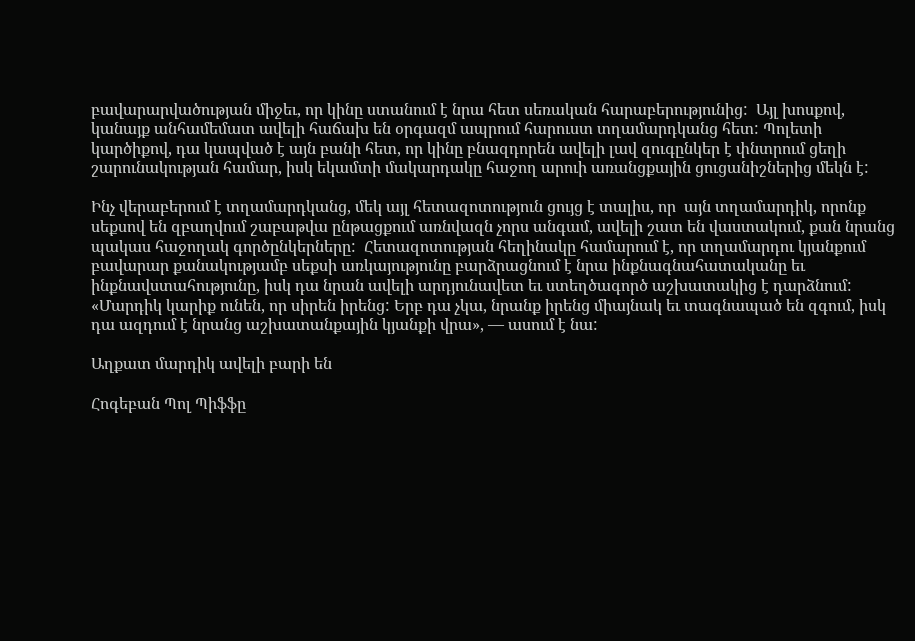բավարարվածության միջեւ, որ կինը ստանում է նրա հետ սեռական հարաբերությունից:  Այլ խոսքով, կանայք անհամեմատ ավելի հաճախ են օրգազմ ապրում հարուստ տղամարդկանց հետ: Պոլետի կարծիքով, դա կապված է այն բանի հետ, որ կինը բնազդորեն ավելի լավ զուգընկեր է փնտրում ցեղի շարունակության համար, իսկ եկամտի մակարդակը հաջող արուի առանցքային ցուցանիշներից մեկն է:

Ինչ վերաբերում է տղամարդկանց, մեկ այլ հետազոտություն ցույց է տալիս, որ  այն տղամարդիկ, որոնք սեքսով են զբաղվում շաբաթվա ընթացքում առնվազն չորս անգամ, ավելի շատ են վաստակում, քան նրանց պակաս հաջողակ գործընկերները:  Հետազոտության հեղինակը համարում է, որ տղամարդու կյանքում բավարար քանակությամբ սեքսի առկայությունը բարձրացնում է նրա ինքնագնահատականը եւ ինքնավստահությունը, իսկ դա նրան ավելի արդյունավետ եւ ստեղծագործ աշխատակից է դարձնում:   «Մարդիկ կարիք ունեն, որ սիրեն իրենց: Երբ դա չկա, նրանք իրենց միայնակ եւ տագնապած են զգում, իսկ դա ազդում է նրանց աշխատանքային կյանքի վրա», — ասում է նա:

Աղքատ մարդիկ ավելի բարի են

Հոգեբան Պոլ Պիֆֆը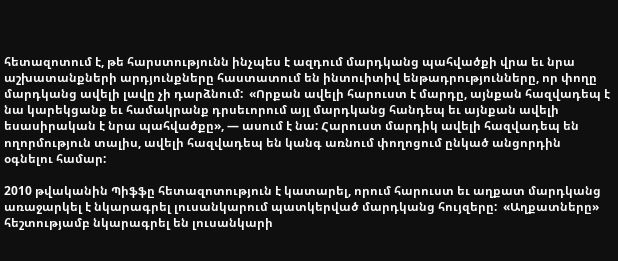հետազոտում է, թե հարստությունն ինչպես է ազդում մարդկանց պահվածքի վրա եւ նրա աշխատանքների արդյունքները հաստատում են ինտուիտիվ ենթադրությունները, որ փողը մարդկանց ավելի լավը չի դարձնում:  «Որքան ավելի հարուստ է մարդը, այնքան հազվադեպ է նա կարեկցանք եւ համակրանք դրսեւորում այլ մարդկանց հանդեպ եւ այնքան ավելի եսասիրական է նրա պահվածքը», — ասում է նա: Հարուստ մարդիկ ավելի հազվադեպ են ողորմություն տալիս, ավելի հազվադեպ են կանգ առնում փողոցում ընկած անցորդին օգնելու համար:

2010 թվականին Պիֆֆը հետազոտություն է կատարել, որում հարուստ եւ աղքատ մարդկանց առաջարկել է նկարագրել լուսանկարում պատկերված մարդկանց հույզերը:  «Աղքատները» հեշտությամբ նկարագրել են լուսանկարի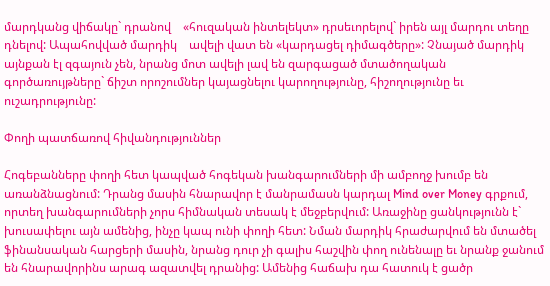մարդկանց վիճակը` դրանով    «հուզական ինտելեկտ» դրսեւորելով` իրեն այլ մարդու տեղը դնելով: Ապահովված մարդիկ    ավելի վատ են «կարդացել դիմագծերը»: Չնայած մարդիկ այնքան էլ զգայուն չեն, նրանց մոտ ավելի լավ են զարգացած մտածողական գործառույթները` ճիշտ որոշումներ կայացնելու կարողությունը, հիշողությունը եւ ուշադրությունը:

Փողի պատճառով հիվանդություններ

Հոգեբանները փողի հետ կապված հոգեկան խանգարումների մի ամբողջ խումբ են առանձնացնում: Դրանց մասին հնարավոր է մանրամասն կարդալ Mind over Money գրքում, որտեղ խանգարումների չորս հիմնական տեսակ է մեջբերվում: Առաջինը ցանկությունն է` խուսափելու այն ամենից, ինչը կապ ունի փողի հետ: Նման մարդիկ հրաժարվում են մտածել ֆինանսական հարցերի մասին, նրանց դուր չի գալիս հաշվին փող ունենալը եւ նրանք ջանում են հնարավորինս արագ ազատվել դրանից: Ամենից հաճախ դա հատուկ է ցածր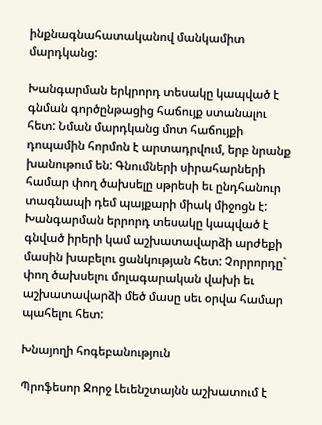ինքնագնահատականով մանկամիտ մարդկանց:

Խանգարման երկրորդ տեսակը կապված է գնման գործընթացից հաճույք ստանալու հետ: Նման մարդկանց մոտ հաճույքի դոպամին հորմոն է արտադրվում, երբ նրանք խանութում են: Գնումների սիրահարների համար փող ծախսելը սթրեսի եւ ընդհանուր տագնապի դեմ պայքարի միակ միջոցն է:  Խանգարման երրորդ տեսակը կապված է գնված իրերի կամ աշխատավարձի արժեքի մասին խաբելու ցանկության հետ: Չորրորդը` փող ծախսելու մոլագարական վախի եւ աշխատավարձի մեծ մասը սեւ օրվա համար պահելու հետ:

Խնայողի հոգեբանություն

Պրոֆեսոր Ջորջ Լեւենշտայնն աշխատում է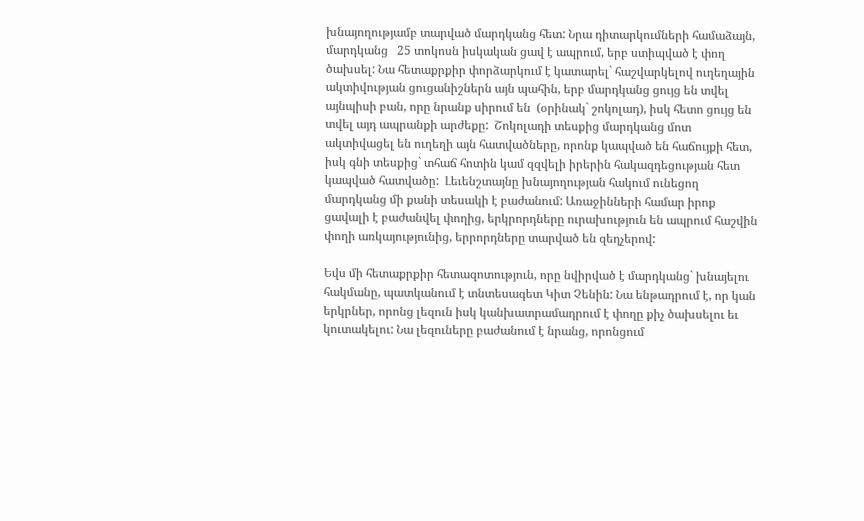խնայողությամբ տարված մարդկանց հետ: Նրա դիտարկումների համաձայն, մարդկանց   25 տոկոսն իսկական ցավ է ապրում, երբ ստիպված է փող ծախսել: Նա հետաքրքիր փորձարկում է կատարել` հաշվարկելով ուղեղային ակտիվության ցուցանիշներն այն պահին, երբ մարդկանց ցույց են տվել այնպիսի բան, որը նրանք սիրում են  (օրինակ` շոկոլադ), իսկ հետո ցույց են տվել այդ ապրանքի արժեքը:  Շոկոլադի տեսքից մարդկանց մոտ ակտիվացել են ուղեղի այն հատվածները, որոնք կապված են հաճույքի հետ, իսկ գնի տեսքից` տհաճ հոտին կամ զզվելի իրերին հակազդեցության հետ կապված հատվածը:  Լեւենշտայնը խնայողության հակում ունեցող մարդկանց մի քանի տեսակի է բաժանում: Առաջինների համար իրոք ցավալի է բաժանվել փողից, երկրորդները ուրախություն են ապրում հաշվին փողի առկայությունից, երրորդները տարված են զեղչերով:

Եվս մի հետաքրքիր հետազոտություն, որը նվիրված է մարդկանց` խնայելու հակմանը, պատկանում է տնտեսագետ Կիտ Չենին: Նա ենթադրում է, որ կան երկրներ, որոնց լեզուն իսկ կանխատրամադրում է փողը քիչ ծախսելու եւ կուտակելու: Նա լեզուները բաժանում է նրանց, որոնցում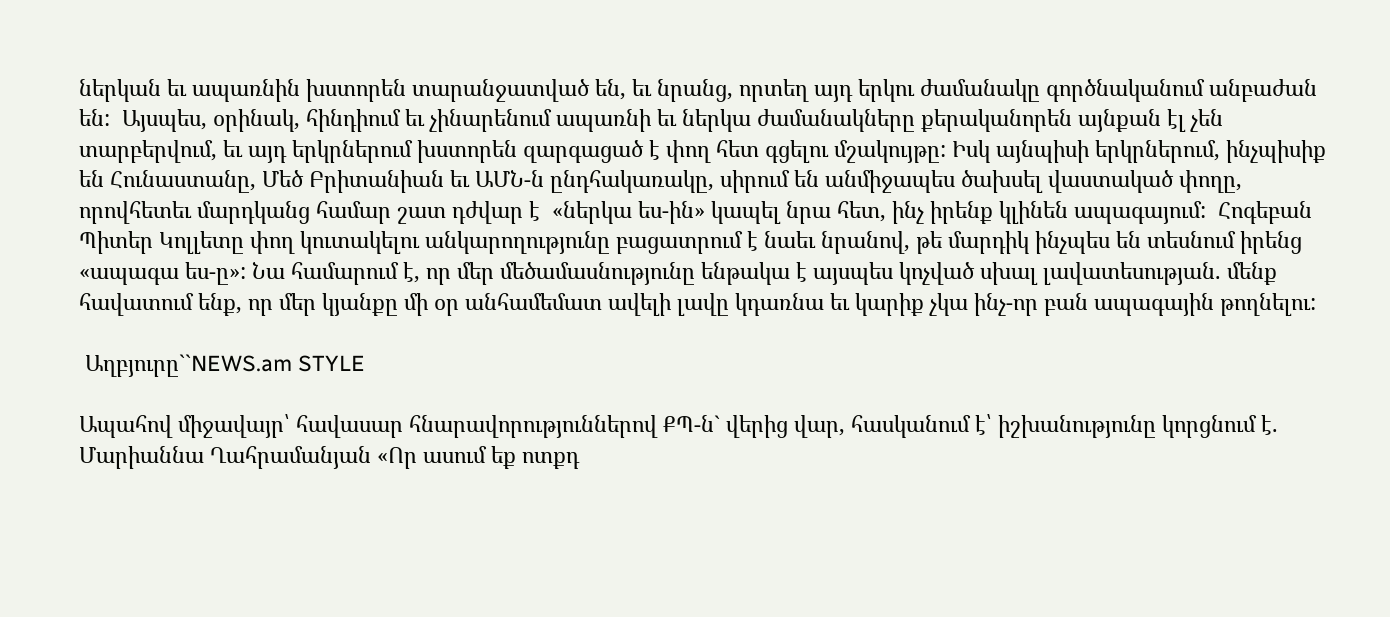ներկան եւ ապառնին խստորեն տարանջատված են, եւ նրանց, որտեղ այդ երկու ժամանակը գործնականում անբաժան են:  Այսպես, օրինակ, հինդիում եւ չինարենում ապառնի եւ ներկա ժամանակները քերականորեն այնքան էլ չեն տարբերվում, եւ այդ երկրներում խստորեն զարգացած է փող հետ գցելու մշակույթը: Իսկ այնպիսի երկրներում, ինչպիսիք են Հունաստանը, Մեծ Բրիտանիան եւ ԱՄՆ-ն ընդհակառակը, սիրում են անմիջապես ծախսել վաստակած փողը, որովհետեւ մարդկանց համար շատ դժվար է  «ներկա ես-ին» կապել նրա հետ, ինչ իրենք կլինեն ապագայում:  Հոգեբան Պիտեր Կոլլետը փող կուտակելու անկարողությունը բացատրում է նաեւ նրանով, թե մարդիկ ինչպես են տեսնում իրենց «ապագա ես-ը»: Նա համարում է, որ մեր մեծամասնությունը ենթակա է այսպես կոչված սխալ լավատեսության. մենք հավատում ենք, որ մեր կյանքը մի օր անհամեմատ ավելի լավը կդառնա եւ կարիք չկա ինչ-որ բան ապագային թողնելու:

 Աղբյուրը``NEWS.am STYLE

Ապահով միջավայր՝ հավասար հնարավորություններով ՔՊ-ն` վերից վար, հասկանում է՝ իշխանությունը կորցնում է. Մարիաննա Ղահրամանյան «Որ ասում եք ոտքդ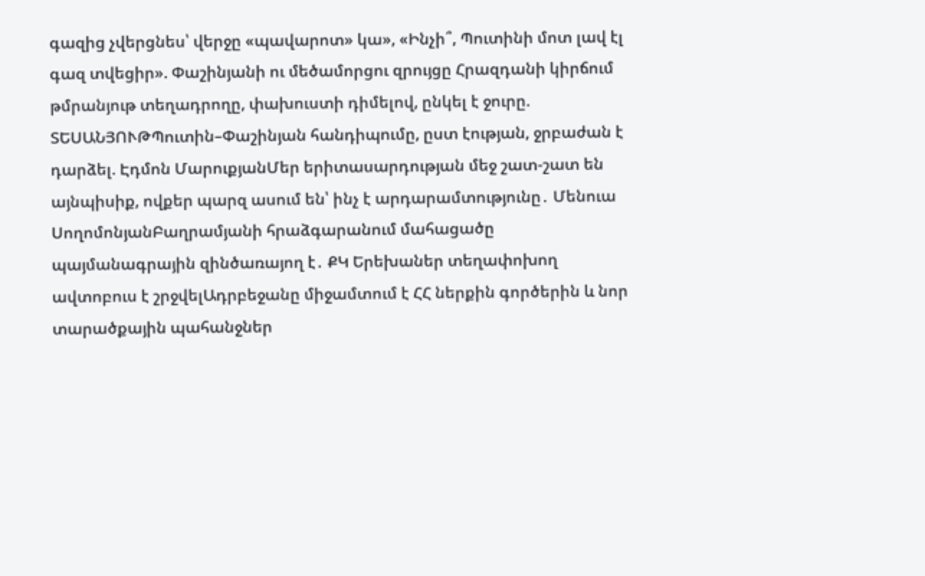գազից չվերցնես՝ վերջը «պավարոտ» կա», «Ինչի՞, Պուտինի մոտ լավ էլ գազ տվեցիր». Փաշինյանի ու մեծամորցու զրույցը Հրազդանի կիրճում թմրանյութ տեղադրողը, փախուստի դիմելով, ընկել է ջուրը. ՏԵՍԱՆՅՈՒԹՊուտին–Փաշինյան հանդիպումը, ըստ էության, ջրբաժան է դարձել. Էդմոն ՄարուքյանՄեր երիտասարդության մեջ շատ-շատ են այնպիսիք, ովքեր պարզ ասում են՝ ինչ է արդարամտությունը․ Մենուա ՍողոմոնյանԲաղրամյանի հրաձգարանում մահացածը պայմանագրային զինծառայող է․ ՔԿ Երեխաներ տեղափոխող ավտոբուս է շրջվելԱդրբեջանը միջամտում է ՀՀ ներքին գործերին և նոր տարածքային պահանջներ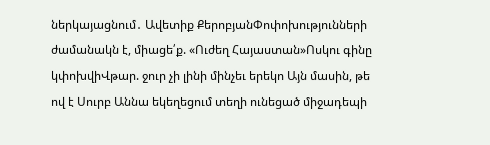ներկայացնում․ Ավետիք ՔերոբյանՓոփոխությունների ժամանակն է, միացե՛ք. «Ուժեղ Հայաստան»Ոսկու գինը կփոխվիՎթար. ջուր չի լինի մինչեւ երեկո Այն մասին, թե ով է Սուրբ Աննա եկեղեցում տեղի ունեցած միջադեպի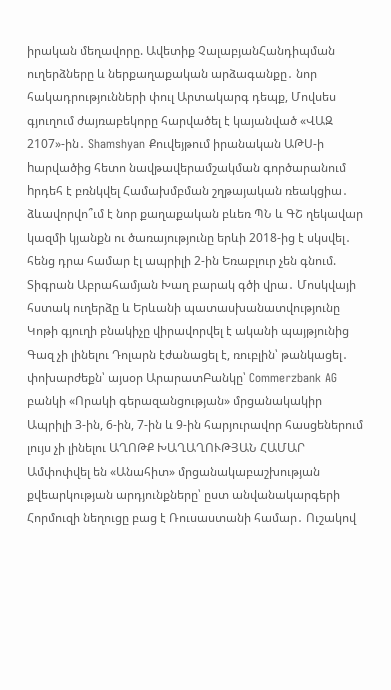իրական մեղավորը. Ավետիք ՉալաբյանՀանդիպման ուղերձները և ներքաղաքական արձագանքը․ նոր հակադրությունների փուլ Արտակարգ դեպք, Մովսես գյուղում ժայռաբեկորը հարվածել է կայանված «ՎԱԶ 2107»-ին․ Shamshyan Քուվեյթում իրանական ԱԹՍ-ի hարվածից հետո նավթավերամշակման գործարանում hրդեհ է բռնկվել Համախմբման շղթայական ռեակցիա․ ձևավորվո՞ւմ է նոր քաղաքական բևեռ ՊՆ և ԳՇ ղեկավար կազմի կյանքն ու ծառայությունը երևի 2018-ից է սկսվել․ հենց դրա համար էլ ապրիլի 2-ին Եռաբլուր չեն գնում. Տիգրան Աբրահամյան Խաղ բարակ գծի վրա․ Մոսկվայի հստակ ուղերձը և Երևանի պատասխանատվությունը Կոթի գյուղի բնակիչը վիրավորվել է ականի պայթյունից Գազ չի լինելու Դոլարն էժանացել է, ռուբլին՝ թանկացել․ փոխարժեքն՝ այսօր ԱրարատԲանկը՝ Commerzbank AG բանկի «Որակի գերազանցության» մրցանակակիր Ապրիլի 3-ին, 6-ին, 7-ին և 9-ին հարյուրավոր հասցեներում լույս չի լինելու ԱՂՈԹՔ ԽԱՂԱՂՈՒԹՅԱՆ ՀԱՄԱՐ Ամփոփվել են «Անահիտ» մրցանակաբաշխության քվեարկության արդյունքները՝ ըստ անվանակարգերի Հորմուզի նեղուցը բաց է Ռուսաստանի համար․ Ուշակով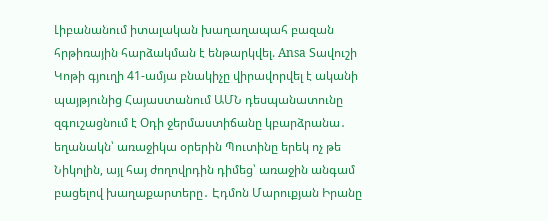Լիբանանում իտալական խաղաղապահ բազան հրթիռային հարձակման է ենթարկվել. Ansa Տավուշի Կոթի գյուղի 41-ամյա բնակիչը վիրավորվել է ականի պայթյունից Հայաստանում ԱՄՆ դեսպանատունը զգուշացնում է Օդի ջերմաստիճանը կբարձրանա․ եղանակն՝ առաջիկա օրերին Պուտինը երեկ ոչ թե Նիկոլին, այլ հայ ժողովրդին դիմեց՝ առաջին անգամ բացելով խաղաքարտերը․ Էդմոն Մարուքյան Իրանը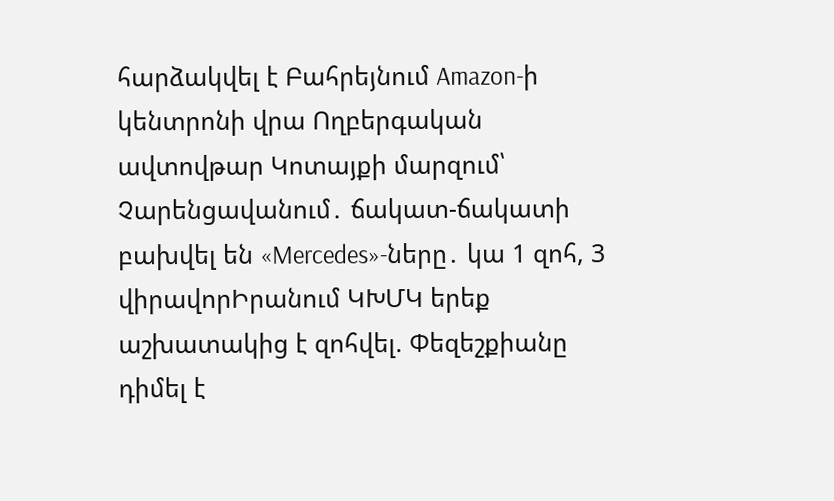հարձակվել է Բահրեյնում Amazon-ի կենտրոնի վրա Ողբերգական ավտովթար Կոտայքի մարզում՝ Չարենցավանում․ ճակատ-ճակատի բախվել են «Mercedes»-ները․ կա 1 զոհ, 3 վիրավորԻրանում ԿԽՄԿ երեք աշխատակից է զոհվել. Փեզեշքիանը դիմել է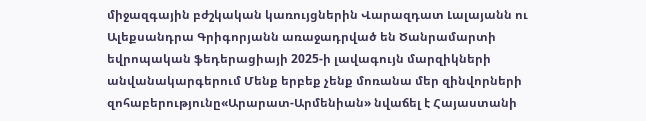միջազգային բժշկական կառույցներին Վարազդատ Լալայանն ու Ալեքսանդրա Գրիգորյանն առաջադրված են Ծանրամարտի եվրոպական ֆեդերացիայի 2025-ի լավագույն մարզիկների անվանակարգերում Մենք երբեք չենք մոռանա մեր զինվորների զոհաբերությունը«Արարատ-Արմենիան» նվաճել է Հայաստանի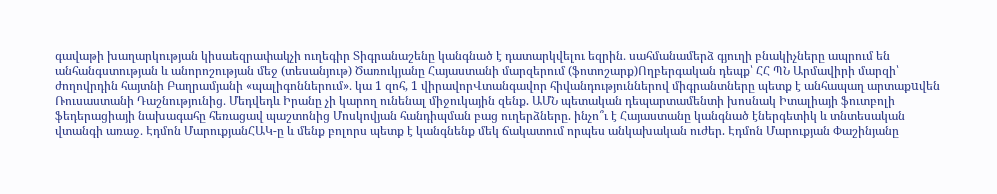գավաթի խաղարկության կիսաեզրափակչի ուղեգիր Տիգրանաշենը կանգնած է դատարկվելու եզրին․ սահմանամերձ գյուղի բնակիչները ապրում են անհանգստության և անորոշության մեջ (տեսանյութ) Ծառուկյանը Հայաստանի մարզերում (ֆոտոշարք)Ողբերգական դեպք՝ ՀՀ ՊՆ Արմավիրի մարզի՝ ժողովրդին հայտնի Բաղրամյանի «պալիգոններում»․ կա 1 զոհ, 1 վիրավորՎտանգավոր հիվանդություններով միգրանտները պետք է անհապաղ արտաքuվեն Ռուսաստանի Դաշնությունից․ Մեդվեդև Իրանը չի կարող ունենալ միջուկային զենք. ԱՄՆ պետական դեպարտամենտի խոսնակ Իտալիայի ֆուտբոլի ֆեդերացիայի նախագահը հեռացավ պաշտոնից Մոսկովյան հանդիպման բաց ուղերձները. ինչո՞ւ է Հայաստանը կանգնած էներգետիկ և տնտեսական վտանգի առաջ․ Էդմոն ՄարուքյանՀԱԿ-ը և մենք բոլորս պետք է կանգնենք մեկ ճակատում որպես անկախական ուժեր. Էդմոն Մարուքյան Փաշինյանը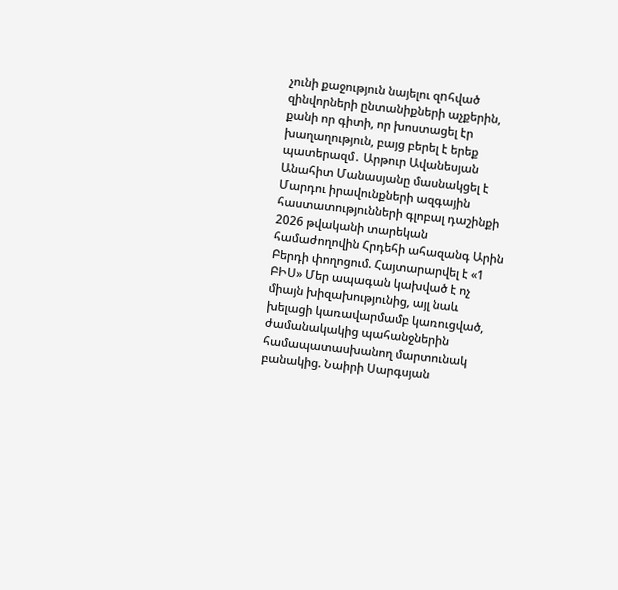չունի քաջություն նայելու զnհված զինվորների ընտանիքների աչքերին, քանի որ գիտի, որ խոստացել էր խաղաղություն, բայց բերել է երեք պատերազմ․ Արթուր Ավանեսյան Անահիտ Մանասյանը մասնակցել է Մարդու իրավունքների ազգային հաստատությունների գլոբալ դաշինքի 2026 թվականի տարեկան համաժողովին Հրդեհի ահազանգ Արին Բերդի փողոցում. Հայտարարվել է «1 ԲԻՍ» Մեր ապագան կախված է ոչ միայն խիզախությունից, այլ նաև խելացի կառավարմամբ կառուցված, ժամանակակից պահանջներին համապատասխանող մարտունակ բանակից. Նաիրի Սարգսյան